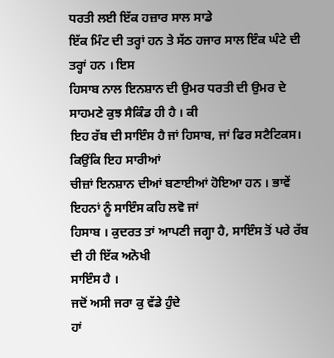ਧਰਤੀ ਲਈ ਇੱਕ ਹਜ਼ਾਰ ਸਾਲ ਸਾਡੇ
ਇੱਕ ਮਿੰਟ ਦੀ ਤਰ੍ਹਾਂ ਹਨ ਤੇ ਸੱਠ ਹਜਾਰ ਸਾਲ ਇੰਕ ਘੰਟੇ ਦੀ ਤਰ੍ਹਾਂ ਹਨ । ਇਸ
ਹਿਸਾਬ ਨਾਲ ਇਨਸ਼ਾਨ ਦੀ ਉਮਰ ਧਰਤੀ ਦੀ ਉਮਰ ਦੇ ਸਾਹਮਣੇ ਕੁਝ ਸੈਕਿੰਡ ਹੀ ਹੈ । ਕੀ
ਇਹ ਰੱਬ ਦੀ ਸਾਇੰਸ ਹੈ ਜਾਂ ਹਿਸਾਬ, ਜਾਂ ਫਿਰ ਸਟੈਟਿਕਸ। ਕਿਉਂਕਿ ਇਹ ਸਾਰੀਆਂ
ਚੀਜ਼ਾਂ ਇਨਸ਼ਾਨ ਦੀਆਂ ਬਣਾਈਆਂ ਹੋਇਆ ਹਨ । ਭਾਵੇਂ ਇਹਨਾਂ ਨੂੰ ਸਾਇੰਸ ਕਹਿ ਲਵੋ ਜਾਂ
ਹਿਸਾਬ । ਕੁਦਰਤ ਤਾਂ ਆਪਣੀ ਜਗ੍ਹਾ ਹੈ, ਸਾਇੰਸ ਤੋਂ ਪਰੇ ਰੱਬ ਦੀ ਹੀ ਇੱਕ ਅਨੋਖੀ
ਸਾਇੰਸ ਹੈ ।
ਜਦੋਂ ਅਸੀ ਜਰਾ ਕੁ ਵੱਡੇ ਹੁੰਦੇ
ਹਾਂ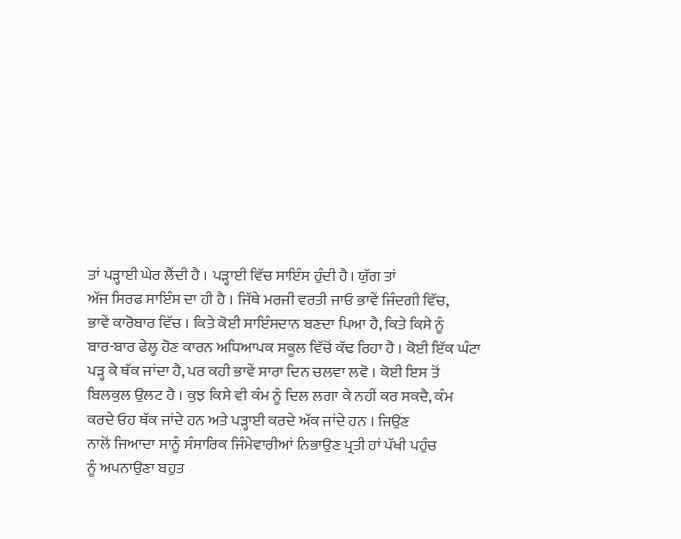ਤਾਂ ਪੜ੍ਹਾਈ ਘੇਰ ਲੈਂਦੀ ਹੈ । ਪੜ੍ਹਾਈ ਵਿੱਚ ਸਾਇੰਸ ਹੁੰਦੀ ਹੈ। ਯੁੱਗ ਤਾਂ
ਅੱਜ ਸਿਰਫ ਸਾਇੰਸ ਦਾ ਹੀ ਹੈ । ਜਿੱਥੇ ਮਰਜੀ ਵਰਤੀ ਜਾਓ ਭਾਵੇਂ ਜਿੰਦਗੀ ਵਿੱਚ,
ਭਾਵੇਂ ਕਾਰੋਬਾਰ ਵਿੱਚ । ਕਿਤੇ ਕੋਈ ਸਾਇੰਸਦਾਨ ਬਣਦਾ ਪਿਆ ਹੈ, ਕਿਤੇ ਕਿਸੇ ਨੂੰ
ਬਾਰ-ਬਾਰ ਫੇਲ੍ਹ ਹੋਣ ਕਾਰਨ ਅਧਿਆਪਕ ਸਕੂਲ ਵਿੱਚੋਂ ਕੱਢ ਰਿਹਾ ਹੈ । ਕੋਈ ਇੱਕ ਘੰਟਾ
ਪੜ੍ਹ ਕੇ ਥੱਕ ਜਾਂਦਾ ਹੈ, ਪਰ ਕਹੀ ਭਾਵੇਂ ਸਾਰਾ ਦਿਨ ਚਲਵਾ ਲਵੋ । ਕੋਈ ਇਸ ਤੋਂ
ਬਿਲਕੁਲ ਉਲਟ ਹੈ । ਕੁਝ ਕਿਸੇ ਵੀ ਕੰਮ ਨੂੰ ਦਿਲ ਲਗਾ ਕੇ ਨਹੀਂ ਕਰ ਸਕਦੈ, ਕੰਮ
ਕਰਦੇ ਓਹ ਥੱਕ ਜਾਂਦੇ ਹਨ ਅਤੇ ਪੜ੍ਹਾਈ ਕਰਦੇ ਅੱਕ ਜਾਂਦੇ ਹਨ । ਜਿਉਂਣ
ਨਾਲੋਂ ਜਿਆਦਾ ਸਾਨੂੰ ਸੰਸਾਰਿਕ ਜਿੰਮੇਵਾਰੀਆਂ ਨਿਭਾਉਣ ਪ੍ਰਤੀ ਹਾਂ ਪੱਖੀ ਪਹੁੰਚ
ਨੂੰ ਅਪਨਾਉਣਾ ਬਹੁਤ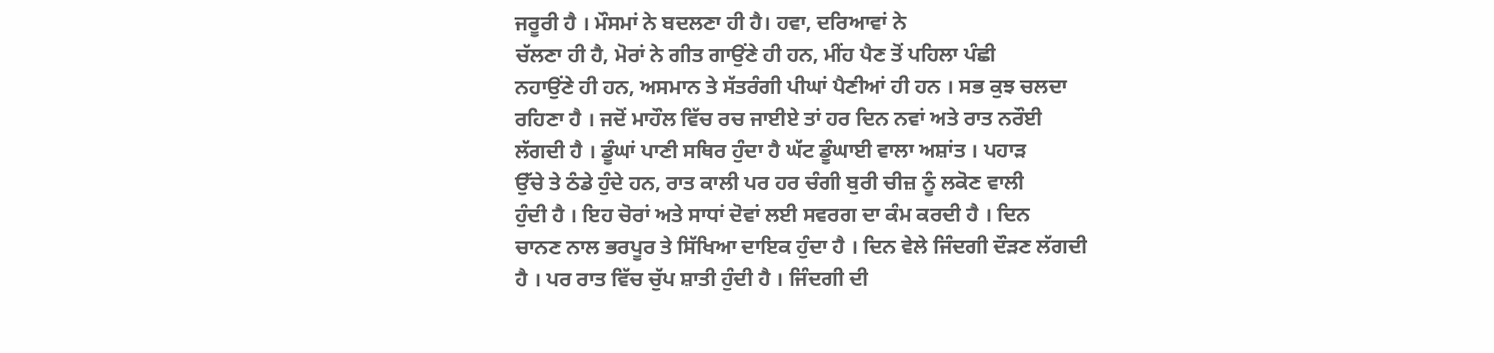ਜਰੂਰੀ ਹੈ । ਮੌਸਮਾਂ ਨੇ ਬਦਲਣਾ ਹੀ ਹੈ। ਹਵਾ, ਦਰਿਆਵਾਂ ਨੇ
ਚੱਲਣਾ ਹੀ ਹੈ, ਮੋਰਾਂ ਨੇ ਗੀਤ ਗਾਉਂਣੇ ਹੀ ਹਨ, ਮੀਂਹ ਪੈਣ ਤੋਂ ਪਹਿਲਾ ਪੰਛੀ
ਨਹਾਉਂਣੇ ਹੀ ਹਨ, ਅਸਮਾਨ ਤੇ ਸੱਤਰੰਗੀ ਪੀਘਾਂ ਪੈਣੀਆਂ ਹੀ ਹਨ । ਸਭ ਕੁਝ ਚਲਦਾ
ਰਹਿਣਾ ਹੈ । ਜਦੋਂ ਮਾਹੌਲ ਵਿੱਚ ਰਚ ਜਾਈਏ ਤਾਂ ਹਰ ਦਿਨ ਨਵਾਂ ਅਤੇ ਰਾਤ ਨਰੌਈ
ਲੱਗਦੀ ਹੈ । ਡੂੰਘਾਂ ਪਾਣੀ ਸਥਿਰ ਹੁੰਦਾ ਹੈ ਘੱਟ ਡੂੰਘਾਈ ਵਾਲਾ ਅਸ਼ਾਂਤ । ਪਹਾੜ
ਉੱਚੇ ਤੇ ਠੰਡੇ ਹੁੰਦੇ ਹਨ, ਰਾਤ ਕਾਲੀ ਪਰ ਹਰ ਚੰਗੀ ਬੁਰੀ ਚੀਜ਼ ਨੂੰ ਲਕੋਣ ਵਾਲੀ
ਹੁੰਦੀ ਹੈ । ਇਹ ਚੋਰਾਂ ਅਤੇ ਸਾਧਾਂ ਦੋਵਾਂ ਲਈ ਸਵਰਗ ਦਾ ਕੰਮ ਕਰਦੀ ਹੈ । ਦਿਨ
ਚਾਨਣ ਨਾਲ ਭਰਪੂਰ ਤੇ ਸਿੱਖਿਆ ਦਾਇਕ ਹੁੰਦਾ ਹੈ । ਦਿਨ ਵੇਲੇ ਜਿੰਦਗੀ ਦੌੜਣ ਲੱਗਦੀ
ਹੈ । ਪਰ ਰਾਤ ਵਿੱਚ ਚੁੱਪ ਸ਼ਾਤੀ ਹੁੰਦੀ ਹੈ । ਜਿੰਦਗੀ ਦੀ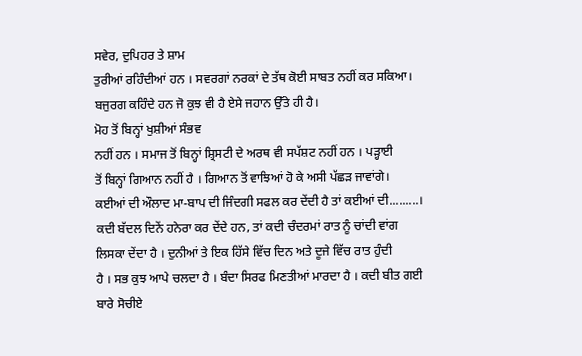ਸਵੇਰ, ਦੁਪਿਹਰ ਤੇ ਸ਼ਾਮ
ਤੁਰੀਆਂ ਰਹਿੰਦੀਆਂ ਹਨ । ਸਵਰਗਾਂ ਨਰਕਾਂ ਦੇ ਤੱਥ ਕੋਈ ਸਾਬਤ ਨਹੀਂ ਕਰ ਸਕਿਆ।
ਬਜੁਰਗ ਕਹਿੰਦੇ ਹਨ ਜੋ ਕੁਝ ਵੀ ਹੈ ਏਸੇ ਜਹਾਨ ਉੱਤੇ ਹੀ ਹੈ।
ਮੋਹ ਤੋਂ ਬਿਨ੍ਹਾਂ ਖੁਸ਼ੀਆਂ ਸੰਭਵ
ਨਹੀਂ ਹਨ । ਸਮਾਜ ਤੋਂ ਬਿਨ੍ਹਾਂ ਸ਼੍ਰਿਸਟੀ ਦੇ ਅਰਥ ਵੀ ਸਪੱਸ਼ਟ ਨਹੀਂ ਹਨ । ਪੜ੍ਹਾਈ
ਤੋਂ ਬਿਨ੍ਹਾਂ ਗਿਆਨ ਨਹੀਂ ਹੈ । ਗਿਆਨ ਤੋਂ ਵਾਝਿਆਂ ਹੋ ਕੇ ਅਸੀ ਪੱਛੜ ਜਾਵਾਂਗੇ।
ਕਈਆਂ ਦੀ ਔਲਾਦ ਮਾ-ਬਾਪ ਦੀ ਜਿੰਦਗੀ ਸਫਲ ਕਰ ਦੇਂਦੀ ਹੈ ਤਾਂ ਕਈਆਂ ਦੀ.........।
ਕਦੀ ਬੱਦਲ ਦਿਨੇਂ ਹਨੇਰਾ ਕਰ ਦੇਂਦੇ ਹਨ, ਤਾਂ ਕਦੀ ਚੰਦਰਮਾਂ ਰਾਤ ਨੂੰ ਚਾਂਦੀ ਵਾਂਗ
ਲਿਸਕਾ ਦੇਂਦਾ ਹੈ । ਦੁਨੀਆਂ ਤੇ ਇਕ ਹਿੱਸੇ ਵਿੱਚ ਦਿਨ ਅਤੇ ਦੂਜੇ ਵਿੱਚ ਰਾਤ ਹੁੰਦੀ
ਹੈ । ਸਭ ਕੁਝ ਆਪੇ ਚਲਦਾ ਹੈ । ਬੰਦਾ ਸਿਰਫ ਮਿਣਤੀਆਂ ਮਾਰਦਾ ਹੈ । ਕਦੀ ਬੀਤ ਗਈ
ਬਾਰੇ ਸੋਚੀਏ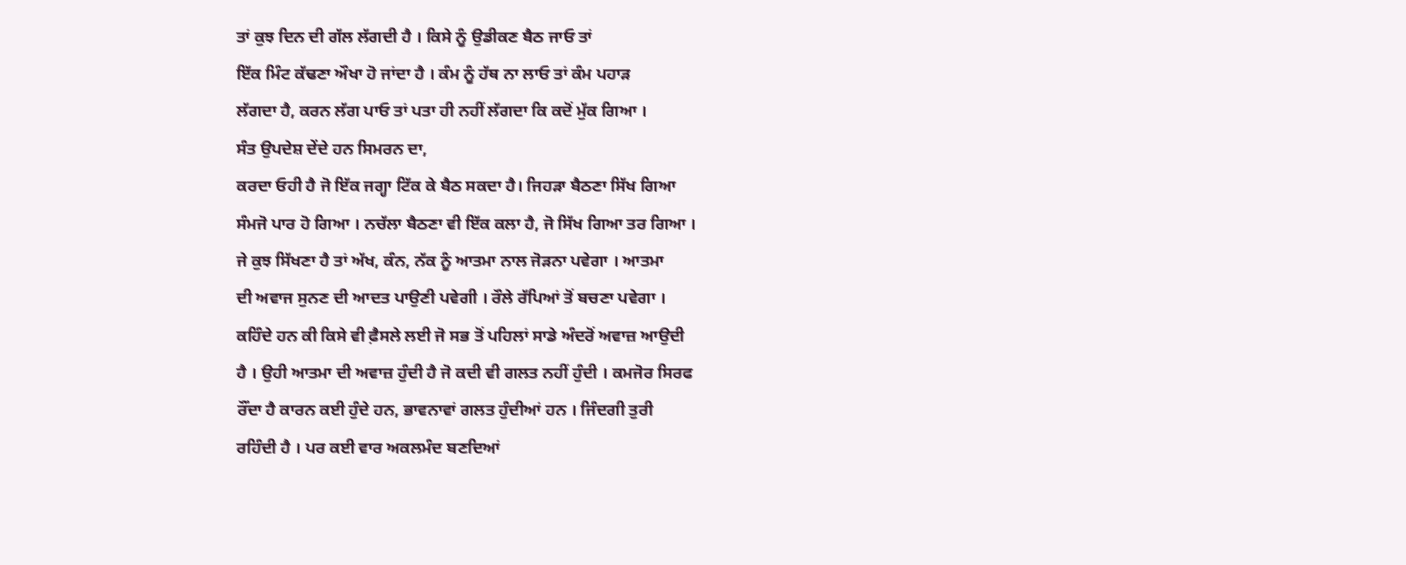ਤਾਂ ਕੁਝ ਦਿਨ ਦੀ ਗੱਲ ਲੱਗਦੀ ਹੈ । ਕਿਸੇ ਨੂੰ ਉਡੀਕਣ ਬੈਠ ਜਾਓ ਤਾਂ
ਇੱਕ ਮਿੰਟ ਕੱਢਣਾ ਔਖਾ ਹੋ ਜਾਂਦਾ ਹੈ । ਕੰਮ ਨੂੰ ਹੱਥ ਨਾ ਲਾਓ ਤਾਂ ਕੰਮ ਪਹਾੜ
ਲੱਗਦਾ ਹੈ, ਕਰਨ ਲੱਗ ਪਾਓ ਤਾਂ ਪਤਾ ਹੀ ਨਹੀਂ ਲੱਗਦਾ ਕਿ ਕਦੋਂ ਮੁੱਕ ਗਿਆ ।
ਸੰਤ ਉਪਦੇਸ਼ ਦੇਂਦੇ ਹਨ ਸਿਮਰਨ ਦਾ,
ਕਰਦਾ ਓਹੀ ਹੈ ਜੋ ਇੱਕ ਜਗ੍ਹਾ ਟਿੱਕ ਕੇ ਬੈਠ ਸਕਦਾ ਹੈ। ਜਿਹੜਾ ਬੈਠਣਾ ਸਿੱਖ ਗਿਆ
ਸੰਮਜੋ ਪਾਰ ਹੋ ਗਿਆ । ਨਚੱਲਾ ਬੈਠਣਾ ਵੀ ਇੱਕ ਕਲਾ ਹੈ, ਜੋ ਸਿੱਖ ਗਿਆ ਤਰ ਗਿਆ ।
ਜੇ ਕੁਝ ਸਿੱਖਣਾ ਹੈ ਤਾਂ ਅੱਖ, ਕੰਨ, ਨੱਕ ਨੂੰ ਆਤਮਾ ਨਾਲ ਜੋੜਨਾ ਪਵੇਗਾ । ਆਤਮਾ
ਦੀ ਅਵਾਜ ਸੁਨਣ ਦੀ ਆਦਤ ਪਾਉਣੀ ਪਵੇਗੀ । ਰੌਲੇ ਰੱਪਿਆਂ ਤੋਂ ਬਚਣਾ ਪਵੇਗਾ ।
ਕਹਿੰਦੇ ਹਨ ਕੀ ਕਿਸੇ ਵੀ ਫ਼ੈਸਲੇ ਲਈ ਜੋ ਸਭ ਤੋਂ ਪਹਿਲਾਂ ਸਾਡੇ ਅੰਦਰੋਂ ਅਵਾਜ਼ ਆਉਦੀ
ਹੈ । ਉਹੀ ਆਤਮਾ ਦੀ ਅਵਾਜ਼ ਹੁੰਦੀ ਹੈ ਜੋ ਕਦੀ ਵੀ ਗਲਤ ਨਹੀਂ ਹੁੰਦੀ । ਕਮਜੋਰ ਸਿਰਫ
ਰੌਂਦਾ ਹੈ ਕਾਰਨ ਕਈ ਹੁੰਦੇ ਹਨ, ਭਾਵਨਾਵਾਂ ਗਲਤ ਹੁੰਦੀਆਂ ਹਨ । ਜਿੰਦਗੀ ਤੁਰੀ
ਰਹਿੰਦੀ ਹੈ । ਪਰ ਕਈ ਵਾਰ ਅਕਲਮੰਦ ਬਣਦਿਆਂ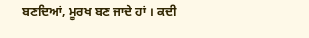ਬਣਦਿਆਂ, ਮੂਰਖ ਬਣ ਜਾਦੇ ਹਾਂ । ਕਦੀ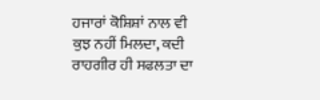ਹਜਾਰਾਂ ਕੋਸ਼ਿਸ਼ਾਂ ਨਾਲ ਵੀ ਕੁਝ ਨਹੀਂ ਮਿਲਦਾ, ਕਦੀ ਰਾਹਗੀਰ ਹੀ ਸਫਲਤਾ ਦਾ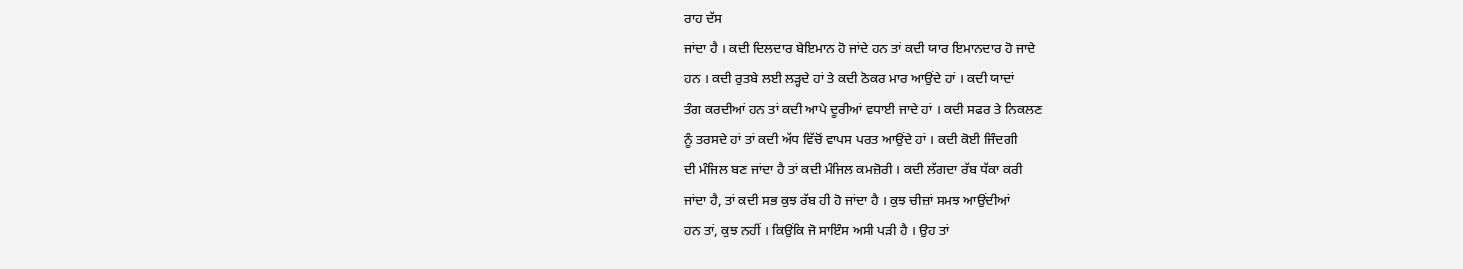ਰਾਹ ਦੱਸ
ਜਾਂਦਾ ਹੈ । ਕਦੀ ਦਿਲਦਾਰ ਬੇਇਮਾਨ ਹੋ ਜਾਂਦੇ ਹਨ ਤਾਂ ਕਦੀ ਯਾਰ ਇਮਾਨਦਾਰ ਹੋ ਜਾਦੇ
ਹਨ । ਕਦੀ ਰੁਤਬੇ ਲਈ ਲੜ੍ਹਦੇ ਹਾਂ ਤੇ ਕਦੀ ਠੋਕਰ ਮਾਰ ਆਉਂਦੇ ਹਾਂ । ਕਦੀ ਯਾਦਾਂ
ਤੰਗ ਕਰਦੀਆਂ ਹਨ ਤਾਂ ਕਦੀ ਆਪੇ ਦੂਰੀਆਂ ਵਧਾਈ ਜਾਦੇ ਹਾਂ । ਕਦੀ ਸਫਰ ਤੇ ਨਿਕਲਣ
ਨੂੰ ਤਰਸਦੇ ਹਾਂ ਤਾਂ ਕਦੀ ਅੱਧ ਵਿੱਚੋਂ ਵਾਪਸ ਪਰਤ ਆਉਂਦੇ ਹਾਂ । ਕਦੀ ਕੋਈ ਜਿੰਦਗੀ
ਦੀ ਮੰਜਿਲ ਬਣ ਜਾਂਦਾ ਹੈ ਤਾਂ ਕਦੀ ਮੰਜਿਲ ਕਮਜ਼ੋਰੀ । ਕਦੀ ਲੱਗਦਾ ਰੱਬ ਧੱਕਾ ਕਰੀ
ਜਾਂਦਾ ਹੈ, ਤਾਂ ਕਦੀ ਸਭ ਕੁਝ ਰੱਬ ਹੀ ਹੋ ਜਾਂਦਾ ਹੈ । ਕੁਝ ਚੀਜ਼ਾਂ ਸਮਝ ਆਉਂਦੀਆਂ
ਹਨ ਤਾਂ, ਕੁਝ ਨਹੀਂ । ਕਿਉਂਕਿ ਜੋ ਸਾਇੰਸ ਅਸੀ ਪੜੀ ਹੈ । ਉਹ ਤਾਂ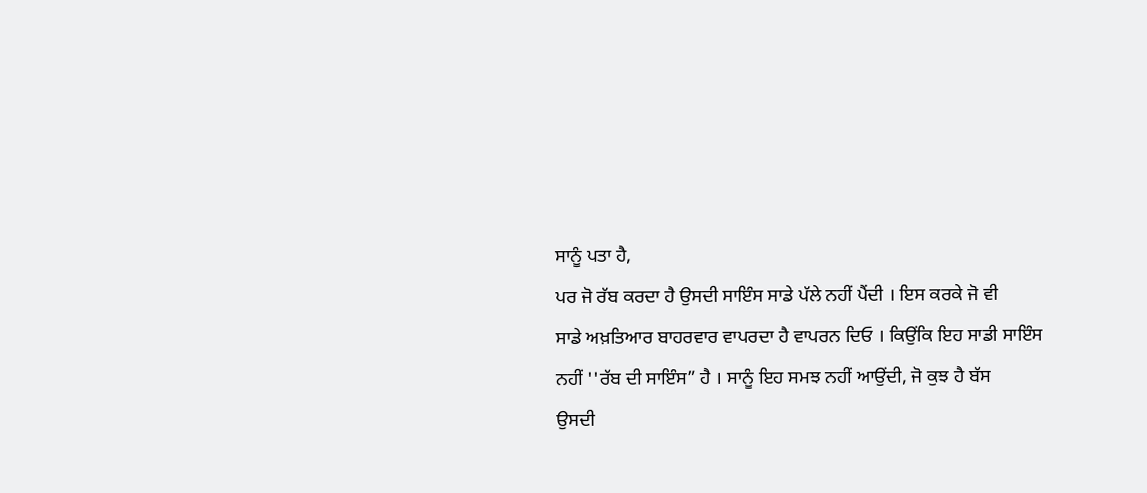ਸਾਨੂੰ ਪਤਾ ਹੈ,
ਪਰ ਜੋ ਰੱਬ ਕਰਦਾ ਹੈ ਉਸਦੀ ਸਾਇੰਸ ਸਾਡੇ ਪੱਲੇ ਨਹੀਂ ਪੈਂਦੀ । ਇਸ ਕਰਕੇ ਜੋ ਵੀ
ਸਾਡੇ ਅਖ਼ਤਿਆਰ ਬਾਹਰਵਾਰ ਵਾਪਰਦਾ ਹੈ ਵਾਪਰਨ ਦਿਓ । ਕਿਉਂਕਿ ਇਹ ਸਾਡੀ ਸਾਇੰਸ
ਨਹੀਂ ''ਰੱਬ ਦੀ ਸਾਇੰਸ” ਹੈ । ਸਾਨੂੰ ਇਹ ਸਮਝ ਨਹੀਂ ਆਉਂਦੀ, ਜੋ ਕੁਝ ਹੈ ਬੱਸ
ਉਸਦੀ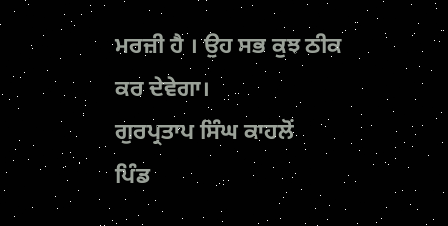ਮਰਜ਼ੀ ਹੈ । ਉਹ ਸਭ ਕੁਝ ਠੀਕ ਕਰ ਦੇਵੇਗਾ।
ਗੁਰਪ੍ਰਤਾਪ ਸਿੰਘ ਕਾਹਲੋਂ
ਪਿੰਡ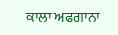ਕਾਲਾ ਅਫਗਾਨਾ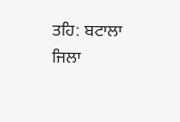ਤਹਿ: ਬਟਾਲਾ
ਜਿਲਾ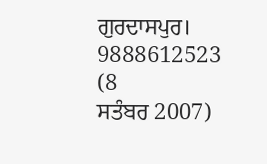ਗੁਰਦਾਸਪੁਰ।
9888612523
(8
ਸਤੰਬਰ 2007)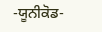-ਯੂਨੀਕੋਡ-